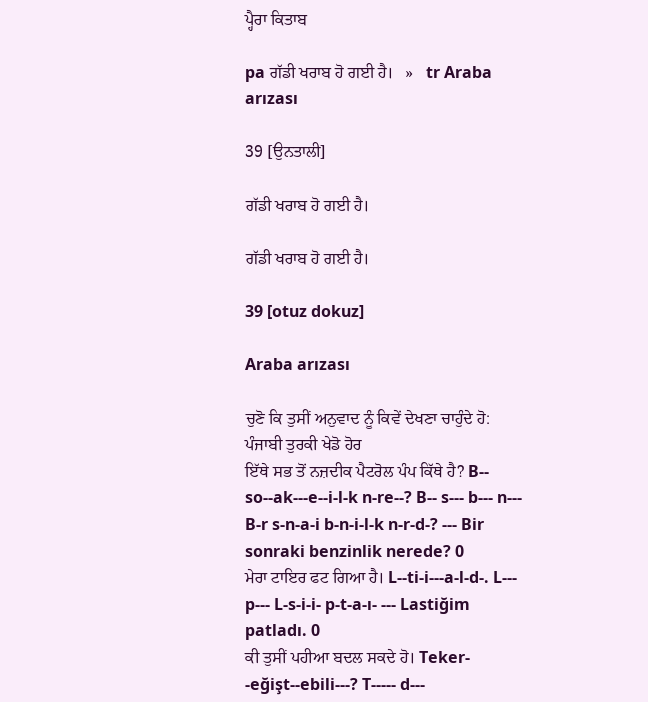ਪ੍ਹੈਰਾ ਕਿਤਾਬ

pa ਗੱਡੀ ਖਰਾਬ ਹੋ ਗਈ ਹੈ।   »   tr Araba arızası

39 [ਉਨਤਾਲੀ]

ਗੱਡੀ ਖਰਾਬ ਹੋ ਗਈ ਹੈ।

ਗੱਡੀ ਖਰਾਬ ਹੋ ਗਈ ਹੈ।

39 [otuz dokuz]

Araba arızası

ਚੁਣੋ ਕਿ ਤੁਸੀਂ ਅਨੁਵਾਦ ਨੂੰ ਕਿਵੇਂ ਦੇਖਣਾ ਚਾਹੁੰਦੇ ਹੋ:
ਪੰਜਾਬੀ ਤੁਰਕੀ ਖੇਡੋ ਹੋਰ
ਇੱਥੇ ਸਭ ਤੋਂ ਨਜ਼ਦੀਕ ਪੈਟਰੋਲ ਪੰਪ ਕਿੱਥੇ ਹੈ? B-- so--ak---e--i-l-k n-re--? B-- s--- b--- n--- B-r s-n-a-i b-n-i-l-k n-r-d-? --- Bir sonraki benzinlik nerede? 0
ਮੇਰਾ ਟਾਇਰ ਫਟ ਗਿਆ ਹੈ। L--ti-i---a-l-d-. L--- p--- L-s-i-i- p-t-a-ı- --- Lastiğim patladı. 0
ਕੀ ਤੁਸੀਂ ਪਹੀਆ ਬਦਲ ਸਕਦੇ ਹੋ। Teker- -eğişt--ebili---? T----- d---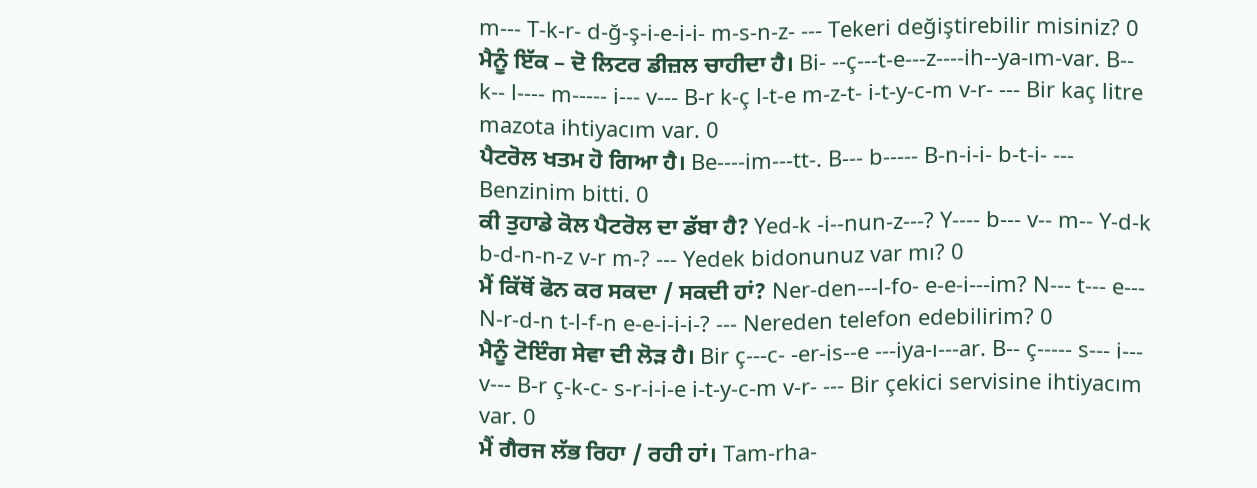m--- T-k-r- d-ğ-ş-i-e-i-i- m-s-n-z- --- Tekeri değiştirebilir misiniz? 0
ਮੈਨੂੰ ਇੱਕ – ਦੋ ਲਿਟਰ ਡੀਜ਼ਲ ਚਾਹੀਦਾ ਹੈ। Bi- --ç---t-e---z----ih--ya-ım-var. B-- k-- l---- m----- i--- v--- B-r k-ç l-t-e m-z-t- i-t-y-c-m v-r- --- Bir kaç litre mazota ihtiyacım var. 0
ਪੈਟਰੋਲ ਖਤਮ ਹੋ ਗਿਆ ਹੈ। Be----im---tt-. B--- b----- B-n-i-i- b-t-i- --- Benzinim bitti. 0
ਕੀ ਤੁਹਾਡੇ ਕੋਲ ਪੈਟਰੋਲ ਦਾ ਡੱਬਾ ਹੈ? Yed-k -i--nun-z---? Y---- b--- v-- m-- Y-d-k b-d-n-n-z v-r m-? --- Yedek bidonunuz var mı? 0
ਮੈਂ ਕਿੱਥੋਂ ਫੋਨ ਕਰ ਸਕਦਾ / ਸਕਦੀ ਹਾਂ? Ner-den---l-fo- e-e-i---im? N--- t--- e--- N-r-d-n t-l-f-n e-e-i-i-i-? --- Nereden telefon edebilirim? 0
ਮੈਨੂੰ ਟੋਇੰਗ ਸੇਵਾ ਦੀ ਲੋੜ ਹੈ। Bir ç---c- -er-is--e ---iya-ı---ar. B-- ç----- s--- i--- v--- B-r ç-k-c- s-r-i-i-e i-t-y-c-m v-r- --- Bir çekici servisine ihtiyacım var. 0
ਮੈਂ ਗੈਰਜ ਲੱਭ ਰਿਹਾ / ਰਹੀ ਹਾਂ। Tam-rha-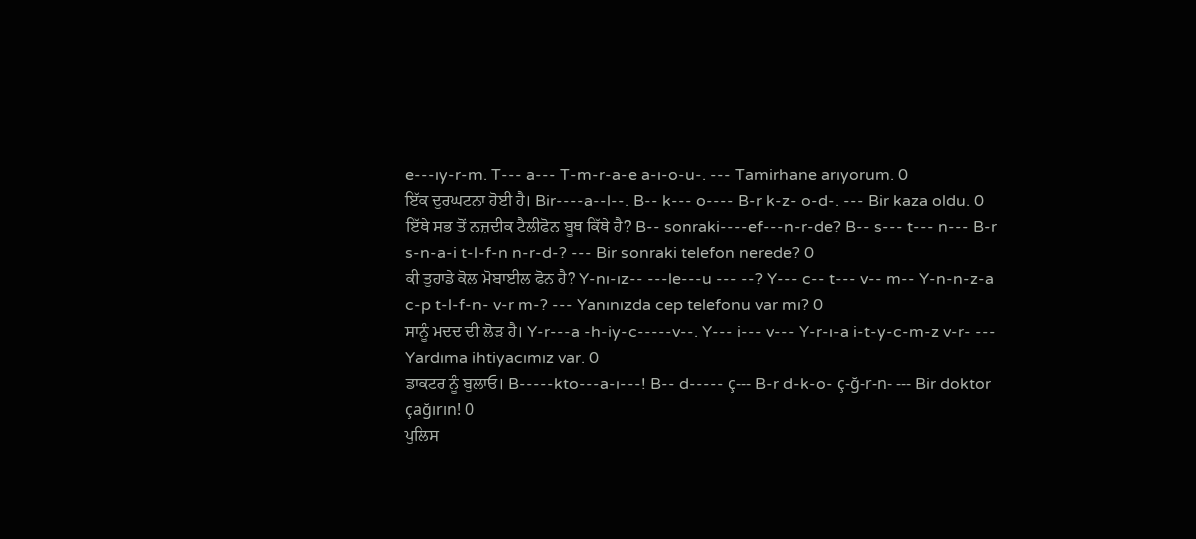e---ıy-r-m. T--- a--- T-m-r-a-e a-ı-o-u-. --- Tamirhane arıyorum. 0
ਇੱਕ ਦੁਰਘਟਨਾ ਹੋਈ ਹੈ। Bir----a--l--. B-- k--- o---- B-r k-z- o-d-. --- Bir kaza oldu. 0
ਇੱਥੇ ਸਭ ਤੋਂ ਨਜ਼ਦੀਕ ਟੈਲੀਫੋਨ ਬੂਥ ਕਿੱਥੇ ਹੈ? B-- sonraki----ef---n-r-de? B-- s--- t--- n--- B-r s-n-a-i t-l-f-n n-r-d-? --- Bir sonraki telefon nerede? 0
ਕੀ ਤੁਹਾਡੇ ਕੋਲ ਮੋਬਾਈਲ ਫੋਨ ਹੈ? Y-nı-ız-- ---le---u --- --? Y--- c-- t--- v-- m-- Y-n-n-z-a c-p t-l-f-n- v-r m-? --- Yanınızda cep telefonu var mı? 0
ਸਾਨੂੰ ਮਦਦ ਦੀ ਲੋੜ ਹੈ। Y-r---a -h-iy-c-----v--. Y--- i--- v--- Y-r-ı-a i-t-y-c-m-z v-r- --- Yardıma ihtiyacımız var. 0
ਡਾਕਟਰ ਨੂੰ ਬੁਲਾਓ। B-----kto---a-ı---! B-- d----- ç--- B-r d-k-o- ç-ğ-r-n- --- Bir doktor çağırın! 0
ਪੁਲਿਸ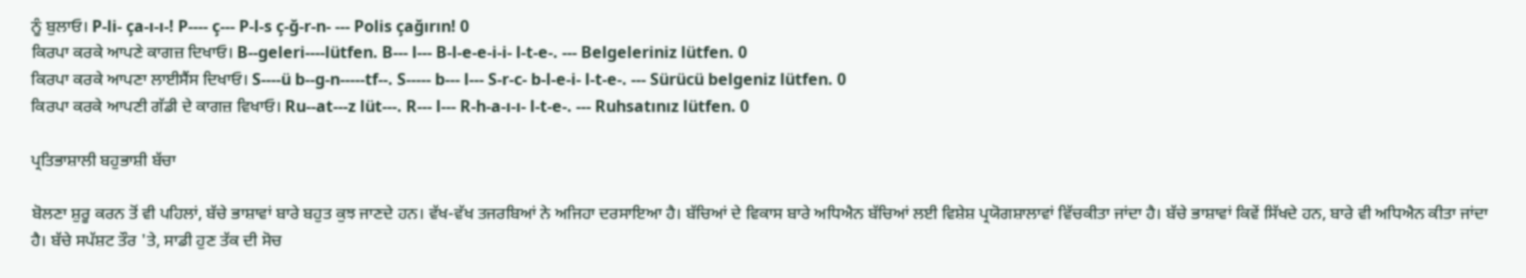ਨੂੰ ਬੁਲਾਓ। P-li- ça-ı-ı-! P---- ç--- P-l-s ç-ğ-r-n- --- Polis çağırın! 0
ਕਿਰਪਾ ਕਰਕੇ ਆਪਣੇ ਕਾਗਜ਼ ਦਿਖਾਓ। B--geleri----lütfen. B--- l--- B-l-e-e-i-i- l-t-e-. --- Belgeleriniz lütfen. 0
ਕਿਰਪਾ ਕਰਕੇ ਆਪਣਾ ਲਾਈਸੈਂਸ ਦਿਖਾਓ। S----ü b--g-n-----tf--. S----- b--- l--- S-r-c- b-l-e-i- l-t-e-. --- Sürücü belgeniz lütfen. 0
ਕਿਰਪਾ ਕਰਕੇ ਆਪਣੀ ਗੱਡੀ ਦੇ ਕਾਗਜ਼ ਵਿਖਾਓ। Ru--at---z lüt---. R--- l--- R-h-a-ı-ı- l-t-e-. --- Ruhsatınız lütfen. 0

ਪ੍ਰਤਿਭਾਸ਼ਾਲੀ ਬਹੁਭਾਸ਼ੀ ਬੱਚਾ

ਬੋਲਣਾ ਸ਼ੁਰੂ ਕਰਨ ਤੋਂ ਵੀ ਪਹਿਲਾਂ, ਬੱਚੇ ਭਾਸ਼ਾਵਾਂ ਬਾਰੇ ਬਹੁਤ ਕੁਝ ਜਾਣਦੇ ਹਨ। ਵੱਖ-ਵੱਖ ਤਜਰਬਿਆਂ ਨੇ ਅਜਿਹਾ ਦਰਸਾਇਆ ਹੈ। ਬੱਚਿਆਂ ਦੇ ਵਿਕਾਸ ਬਾਰੇ ਅਧਿਐਨ ਬੱਚਿਆਂ ਲਈ ਵਿਸ਼ੇਸ਼ ਪ੍ਰਯੋਗਸ਼ਾਲਾਵਾਂ ਵਿੱਚਕੀਤਾ ਜਾਂਦਾ ਹੈ। ਬੱਚੇ ਭਾਸ਼ਾਵਾਂ ਕਿਵੇਂ ਸਿੱਖਦੇ ਹਨ, ਬਾਰੇ ਵੀ ਅਧਿਐਨ ਕੀਤਾ ਜਾਂਦਾ ਹੈ। ਬੱਚੇ ਸਪੱਸ਼ਟ ਤੌਰ 'ਤੇ, ਸਾਡੀ ਹੁਣ ਤੱਕ ਦੀ ਸੋਚ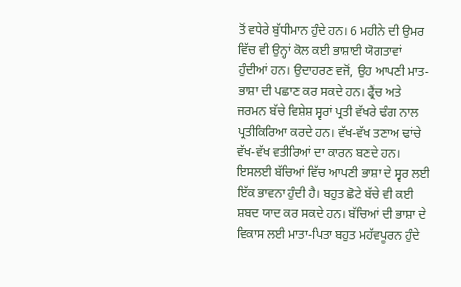ਤੋਂ ਵਧੇਰੇ ਬੁੱਧੀਮਾਨ ਹੁੰਦੇ ਹਨ। 6 ਮਹੀਨੇ ਦੀ ਉਮਰ ਵਿੱਚ ਵੀ ਉਨ੍ਹਾਂ ਕੋਲ ਕਈ ਭਾਸ਼ਾਈ ਯੋਗਤਾਵਾਂ ਹੁੰਦੀਆਂ ਹਨ। ਉਦਾਹਰਣ ਵਜੋਂ, ਉਹ ਆਪਣੀ ਮਾਤ-ਭਾਸ਼ਾ ਦੀ ਪਛਾਣ ਕਰ ਸਕਦੇ ਹਨ। ਫ੍ਰੈਂਚ ਅਤੇ ਜਰਮਨ ਬੱਚੇ ਵਿਸ਼ੇਸ਼ ਸ੍ਵਰਾਂ ਪ੍ਰਤੀ ਵੱਖਰੇ ਢੰਗ ਨਾਲ ਪ੍ਰਤੀਕਿਰਿਆ ਕਰਦੇ ਹਨ। ਵੱਖ-ਵੱਖ ਤਣਾਅ ਢਾਂਚੇ ਵੱਖ-ਵੱਖ ਵਤੀਰਿਆਂ ਦਾ ਕਾਰਨ ਬਣਦੇ ਹਨ। ਇਸਲਈ ਬੱਚਿਆਂ ਵਿੱਚ ਆਪਣੀ ਭਾਸ਼ਾ ਦੇ ਸ੍ਵਰ ਲਈ ਇੱਕ ਭਾਵਨਾ ਹੁੰਦੀ ਹੈ। ਬਹੁਤ ਛੋਟੇ ਬੱਚੇ ਵੀ ਕਈ ਸ਼ਬਦ ਯਾਦ ਕਰ ਸਕਦੇ ਹਨ। ਬੱਚਿਆਂ ਦੀ ਭਾਸ਼ਾ ਦੇ ਵਿਕਾਸ ਲਈ ਮਾਤਾ-ਪਿਤਾ ਬਹੁਤ ਮਹੱਵਪੂਰਨ ਹੁੰਦੇ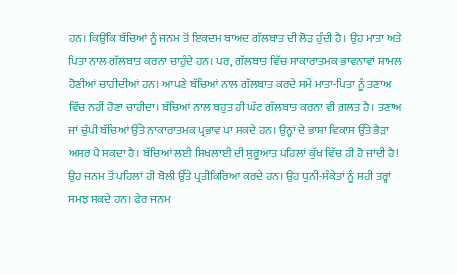ਹਨ। ਕਿਉਂਕਿ ਬੱਚਿਆਂ ਨੂੰ ਜਨਮ ਤੋਂ ਇਕਦਮ ਬਾਅਦ ਗੱਲਬਾਤ ਦੀ ਲੋੜ ਹੁੰਦੀ ਹੈ। ਉਹ ਮਾਤਾ ਅਤੇ ਪਿਤਾ ਨਾਲ ਗੱਲਬਾਤ ਕਰਨਾ ਚਾਹੁੰਦੇ ਹਨ। ਪਰ, ਗੱਲਬਾਤ ਵਿੱਚ ਸਾਕਾਰਾਤਮਕ ਭਾਵਨਾਵਾਂ ਸ਼ਾਮਲ ਹੋਣੀਆਂ ਚਾਹੀਦੀਆਂ ਹਨ। ਆਪਣੇ ਬੱਚਿਆਂ ਨਾਲ ਗੱਲਬਾਤ ਕਰਦੇ ਸਮੇਂ ਮਾਤਾ-ਪਿਤਾ ਨੂੰ ਤਣਾਅ ਵਿੱਚ ਨਹੀਂ ਹੋਣਾ ਚਾਹੀਦਾ। ਬੱਚਿਆਂ ਨਾਲ ਬਹੁਤ ਹੀ ਘੱਟ ਗੱਲਬਾਤ ਕਰਨਾ ਵੀ ਗ਼ਲਤ ਹੈ। ਤਣਾਅ ਜਾਂ ਚੁੱਪੀ ਬੱਚਿਆਂ ਉੱਤੇ ਨਾਕਾਰਾਤਮਕ ਪ੍ਰਭਾਵ ਪਾ ਸਕਦੇ ਹਨ। ਉਨ੍ਹਾਂ ਦੇ ਭਾਸ਼ਾ ਵਿਕਾਸ ਉੱਤੇ ਭੈੜਾ ਅਸਰ ਪੈ ਸਕਦਾ ਹੈ। ਬੱਚਿਆਂ ਲਈ ਸਿਖਲਾਈ ਦੀ ਸ਼ੁਰੂਆਤ ਪਹਿਲਾਂ ਕੁੱਖ ਵਿੱਚ ਹੀ ਹੋ ਜਾਂਦੀ ਹੈ! ਉਹ ਜਨਮ ਤੋਂ ਪਹਿਲਾਂ ਹੀ ਬੋਲੀ ਉੱਤੇ ਪ੍ਰਤੀਕਿਰਿਆ ਕਰਦੇ ਹਨ। ਉਹ ਧੁਨੀ-ਸੰਕੇਤਾਂ ਨੂੰ ਸਹੀ ਤਰ੍ਹਾਂ ਸਮਝ ਸਕਦੇ ਹਨ। ਫੇਰ ਜਨਮ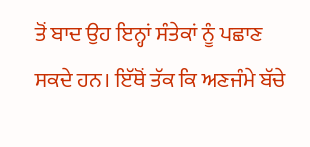ਤੋਂ ਬਾਦ ਉਹ ਇਨ੍ਹਾਂ ਸੰਤੇਕਾਂ ਨੂੰ ਪਛਾਣ ਸਕਦੇ ਹਨ। ਇੱਥੋਂ ਤੱਕ ਕਿ ਅਣਜੰਮੇ ਬੱਚੇ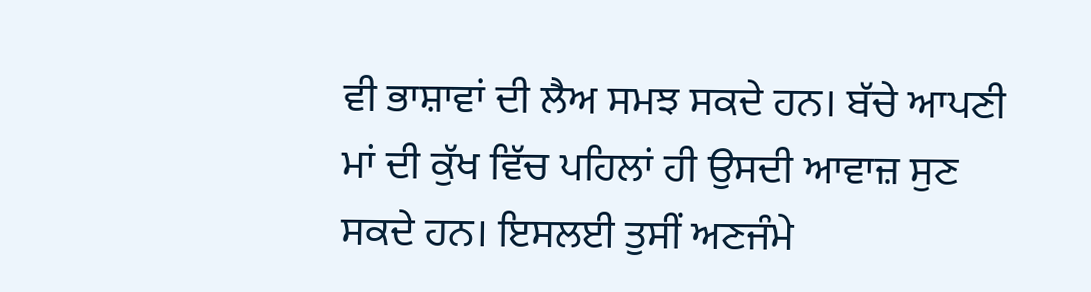ਵੀ ਭਾਸ਼ਾਵਾਂ ਦੀ ਲੈਅ ਸਮਝ ਸਕਦੇ ਹਨ। ਬੱਚੇ ਆਪਣੀ ਮਾਂ ਦੀ ਕੁੱਖ ਵਿੱਚ ਪਹਿਲਾਂ ਹੀ ਉਸਦੀ ਆਵਾਜ਼ ਸੁਣ ਸਕਦੇ ਹਨ। ਇਸਲਈ ਤੁਸੀਂ ਅਣਜੰਮੇ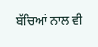ਬੱਚਿਆਂ ਨਾਲ ਵੀ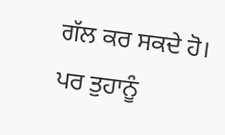ਗੱਲ ਕਰ ਸਕਦੇ ਹੋ। ਪਰ ਤੁਹਾਨੂੰ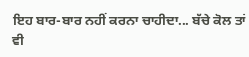ਇਹ ਬਾਰ-ਬਾਰ ਨਹੀਂ ਕਰਨਾ ਚਾਹੀਦਾ... ਬੱਚੇ ਕੋਲ ਤਾਂ ਵੀ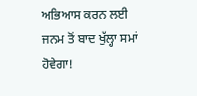ਅਭਿਆਸ ਕਰਨ ਲਈ ਜਨਮ ਤੋਂ ਬਾਦ ਖੁੱਲ੍ਹਾ ਸਮਾਂ ਹੋਵੇਗਾ!